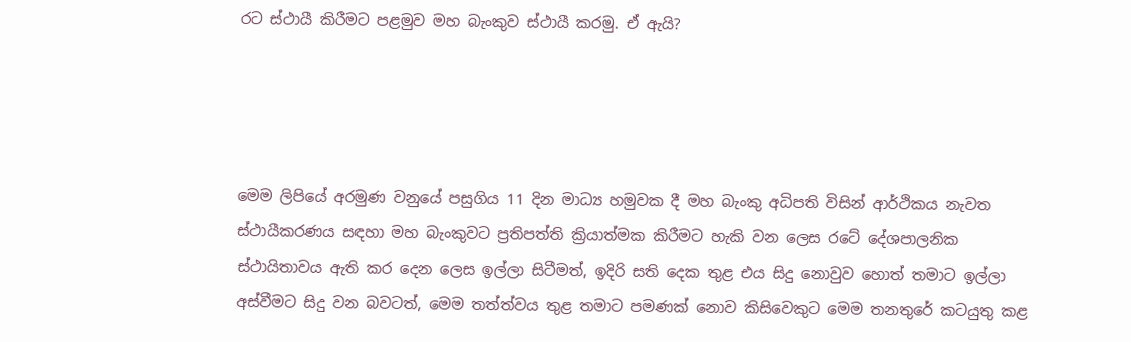රට ස්ථායී කිරීමට පළමුව මහ බැංකුව ස්ථායී කරමු. ඒ ඇයි?




මෙම ලිපියේ අරමුණ වනුයේ පසුගිය 11 දින මාධ්‍ය හමුවක දී මහ බැංකු අධිපති විසින් ආර්ථිකය නැවත ස්ථායීකරණය සඳහා මහ බැංකුවට ප්‍රතිපත්ති ක්‍රියාත්මක කිරීමට හැකි වන ලෙස රටේ දේශපාලනික ස්ථායිතාවය ඇති කර දෙන ලෙස ඉල්ලා සිටීමත්, ඉදිරි සති දෙක තුළ එය සිදු නොවුව හොත් තමාට ඉල්ලා අස්වීමට සිදු වන බවටත්, මෙම තත්ත්වය තුළ තමාට පමණක් නොව කිසිවෙකුට මෙම තනතුරේ කටයුතු කළ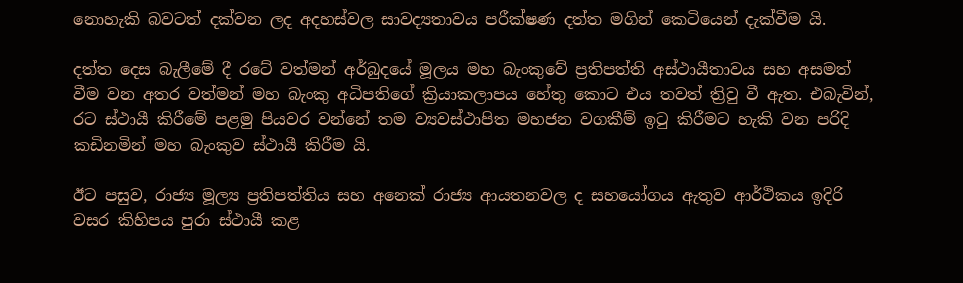නොහැකි බවටත් දක්වන ලද අදහස්වල සාවද්‍යතාවය පරීක්ෂණ දත්ත මගින් කෙටියෙන් දැක්වීම යි.

දත්ත දෙස බැලීමේ දී රටේ වත්මන් අර්බුදයේ මූලය මහ බැංකුවේ ප්‍රතිපත්ති අස්ථායීතාවය සහ අසමත් වීම වන අතර වත්මන් මහ බැංකු අධිපතිගේ ක්‍රියාකලාපය හේතු කොට එය තවත් ත්‍රිවු වී ඇත. එබැවින්, රට ස්ථායී කිරීමේ පළමු පියවර වන්නේ තම ව්‍යවස්ථාපිත මහජන වගකීම් ඉටු කිරීමට හැකි වන පරිදි කඩිනමින් මහ බැංකුව ස්ථායී කිරීම යි.

ඊට පසුව, රාජ්‍ය මූල්‍ය ප්‍රතිපත්තිය සහ අනෙක් රාජ්‍ය ආයතනවල ද සහයෝගය ඇතුව ආර්ථිකය ඉදිරි වසර කිහිපය පුරා ස්ථායී කළ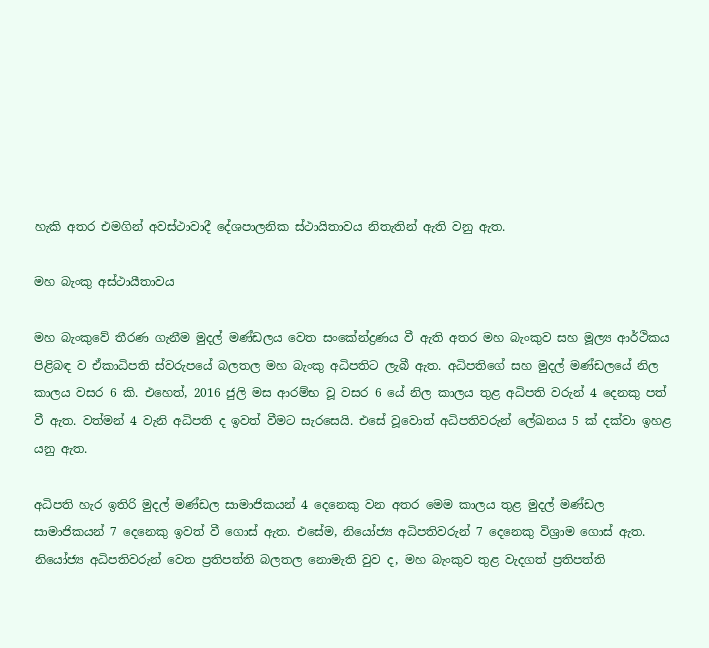හැකි අතර එමගින් අවස්ථාවාදී දේශපාලනික ස්ථායිතාවය නිතැතින් ඇති වනු ඇත.

මහ බැංකු අස්ථායීතාවය

මහ බැංකුවේ තීරණ ගැනීම මුදල් මණ්ඩලය වෙත සංකේන්ද්‍රණය වී ඇති අතර මහ බැංකුව සහ මූල්‍ය ආර්ථිකය පිළිබඳ ව ඒකාධිපති ස්වරුපයේ බලතල මහ බැංකු අධිපතිට ලැබී ඇත. අධිපතිගේ සහ මුදල් මණ්ඩලයේ නිල කාලය වසර 6 කි. එහෙත්, 2016 ජුලි මස ආරම්භ වූ වසර 6 යේ නිල කාලය තුළ අධිපති වරුන් 4 දෙනකු පත් වී ඇත. වත්මන් 4 වැනි අධිපති ද ඉවත් වීමට සැරසෙයි. එසේ වූවොත් අධිපතිවරුන් ලේඛනය 5 ක් දක්වා ඉහළ යනු ඇත.

අධිපති හැර ඉතිරි මුදල් මණ්ඩල සාමාජිකයන් 4 දෙනෙකු වන අතර මෙම කාලය තුළ මුදල් මණ්ඩල සාමාජිකයන් 7 දෙනෙකු ඉවත් වී ගොස් ඇත. එසේම, නියෝජ්‍ය අධිපතිවරුන් 7 දෙනෙකු විශ්‍රාම ගොස් ඇත. නියෝජ්‍ය අධිපතිවරුන් වෙත ප්‍රතිපත්ති බලතල නොමැති වුව ද, මහ බැංකුව තුළ වැදගත් ප්‍රතිපත්ති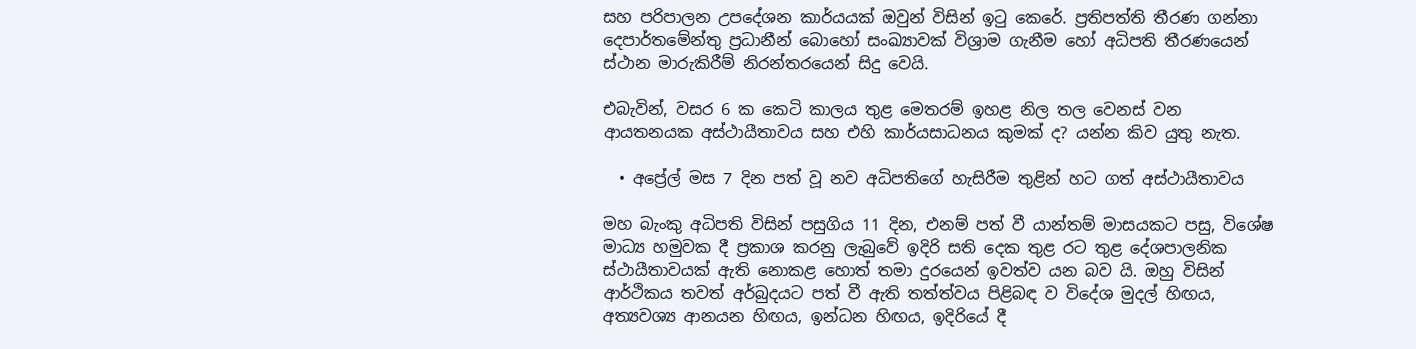සහ පරිපාලන උපදේශන කාර්යයක් ඔවුන් විසින් ඉටු කෙරේ. ප්‍රතිපත්ති තීරණ ගන්නා දෙපාර්තමේන්තු ප්‍රධානීන් බොහෝ සංඛ්‍යාවක් විශ්‍රාම ගැනීම හෝ අධිපති තීරණයෙන් ස්ථාන මාරුකිරීම් නිරන්තරයෙන් සිදු වෙයි.

එබැවින්, වසර 6 ක කෙටි කාලය තුළ මෙතරම් ඉහළ නිල තල වෙනස් වන ආයතනයක අස්ථායීතාවය සහ එහි කාර්යසාධනය කුමක් ද? යන්න කිව යුතු නැත.

  • අප්‍රේල් මස 7 දින පත් වූ නව අධිපතිගේ හැසිරීම තුළින් හට ගත් අස්ථායීතාවය

මහ බැංකු අධිපති විසින් පසුගිය 11 දින, එනම් පත් වී යාන්තම් මාසයකට පසු, විශේෂ මාධ්‍ය හමුවක දී ප්‍රකාශ කරනු ලැබුවේ ඉදිරි සති දෙක තුළ රට තුළ දේශපාලනික ස්ථායීතාවයක් ඇති නොකළ හොත් තමා දුරයෙන් ඉවත්ව යන බව යි. ඔහු විසින් ආර්ථිකය තවත් අර්බුදයට පත් වී ඇති තත්ත්වය පිළිබඳ ව විදේශ මුදල් හිඟය, අත්‍යවශ්‍ය ආනයන හිඟය, ඉන්ධන හිඟය, ඉදිරියේ දී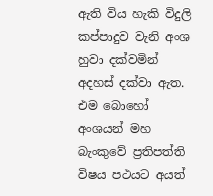ඇති විය හැකි විදුලි කප්පාදුව වැනි අංශ හුවා දක්වමින් අදහස් දක්වා ඇත. එම බොහෝ අංශයන් මහ බැංකුවේ ප්‍රතිපත්ති විෂය පථයට අයත්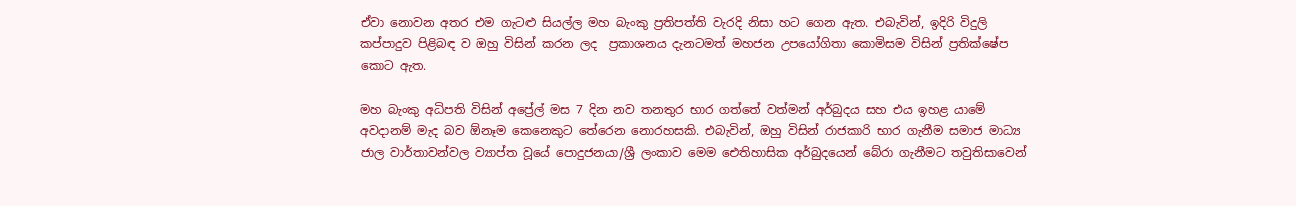ඒවා නොවන අතර එම ගැටළු සියල්ල මහ බැංකු ප්‍රතිපත්ති වැරදි නිසා හට ගෙන ඇත. එබැවින්, ඉදිරි විදුලි කප්පාදුව පිළිබඳ ව ඔහු විසින් කරන ලද  ප්‍රකාශනය දැනටමත් මහජන උපයෝගිතා කොමිසම විසින් ප්‍රතික්ෂේප කොට ඇත.

මහ බැංකු අධිපති විසින් අප්‍රේල් මස 7 දින නව තනතුර භාර ගත්තේ වත්මන් අර්බුදය සහ එය ඉහළ යාමේ අවදානම් මැද බව ඕනෑම කෙනෙකුට තේරෙන නොරහසකි. එබැවින්, ඔහු විසින් රාජකාරි භාර ගැනීම සමාජ මාධ්‍ය ජාල වාර්තාවන්වල ව්‍යාප්ත වූයේ පොදුජනයා/ශ්‍රී ලංකාව මෙම ඓතිහාසික අර්බුදයෙන් බේරා ගැනීමට තවුතිසාවෙන්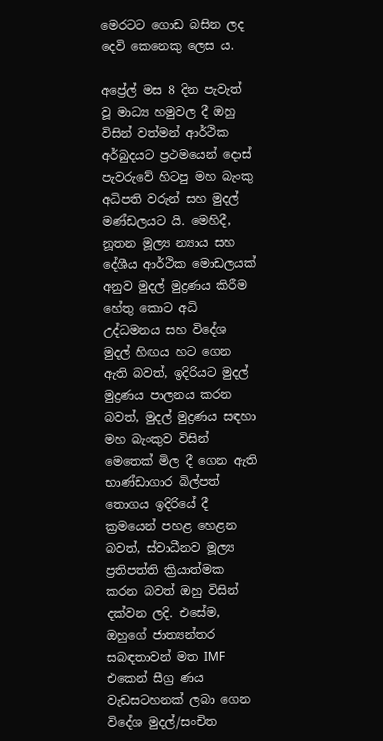මෙරටට ගොඩ බසින ලද දෙවි කෙනෙකු ලෙස ය.

අප්‍රේල් මස 8 දින පැවැත් වූ මාධ්‍ය හමුවල දී ඔහු විසින් වත්මන් ආර්ථික අර්බුදයට ප්‍රථමයෙන් දොස් පැවරුවේ හිටපු මහ බැංකු අධිපති වරුන් සහ මුදල් මණ්ඩලයට යි. මෙහිදී, නූතන මූල්‍ය න්‍යාය සහ දේශීය ආර්ථික මොඩලයක් අනුව මුදල් මුද්‍රණය කිරීම හේතු කොට අධි උද්ධමනය සහ විදේශ මුදල් හිඟය හට ගෙන ඇති බවත්, ඉදිරියට මුදල් මුද්‍රණය පාලනය කරන බවත්, මුදල් මුද්‍රණය සඳහා මහ බැංකුව විසින් මෙතෙක් මිල දී ගෙන ඇති භාණ්ඩාගාර බිල්පත් තොගය ඉදිරියේ දී ක්‍රමයෙන් පහළ හෙළන බවත්, ස්වාධීනව මූල්‍ය ප්‍රතිපත්ති ක්‍රියාත්මක කරන බවත් ඔහු විසින් දක්වන ලදි. එසේම, ඔහුගේ ජාත්‍යන්තර සබඳතාවන් මත IMF එකෙන් සීග්‍ර ණය වැඩසටහනක් ලබා ගෙන විදේශ මුදල්/සංචිත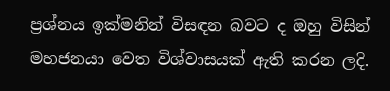ප්‍රශ්නය ඉක්මනින් විසඳන බවට ද ඔහු විසින් මහජනයා වෙත විශ්වාසයක් ඇති කරන ලදි.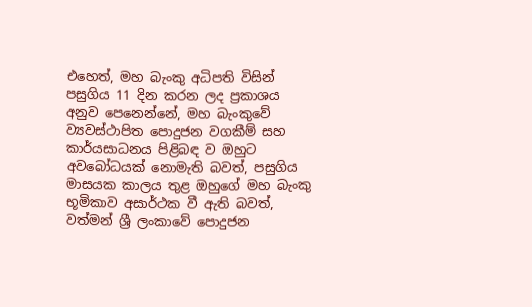එහෙත්, මහ බැංකු අධිපති විසින් පසුගිය 11 දින කරන ලද ප්‍රකාශය අනුව පෙනෙන්නේ, මහ බැංකුවේ ව්‍යවස්ථාපිත පොදුජන වගකීම් සහ කාර්යසාධනය පිළිබඳ ව ඔහුට අවබෝධයක් නොමැති බවත්, පසුගිය මාසයක කාලය තුළ ඔහුගේ මහ බැංකු භූමිකාව අසාර්ථක වී ඇති බවත්, වත්මන් ශ්‍රී ලංකාවේ පොදුජන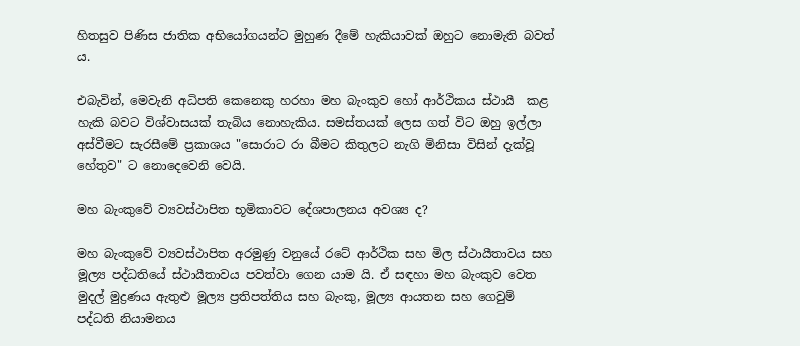හිතසුව පිණිස ජාතික අභියෝගයන්ට මුහුණ දීමේ හැකියාවක් ඔහුට නොමැති බවත් ය.

එබැවින්, මෙවැනි අධිපති කෙනෙකු හරහා මහ බැංකුව හෝ ආර්ථිකය ස්ථායී  කළ හැකි බවට විශ්වාසයක් තැබිය නොහැකිය. සමස්තයක් ලෙස ගත් විට ඔහු ඉල්ලා අස්වීමට සැරසීමේ ප්‍රකාශය "සොරාට රා බීමට කිතුලට නැගි මිනිසා විසින් දැක්වූ හේතුව" ට නොදෙවෙනි වෙයි.

මහ බැංකුවේ ව්‍යවස්ථාපිත භූමිකාවට දේශපාලනය අවශ්‍ය ද?

මහ බැංකුවේ ව්‍යවස්ථාපිත අරමුණු වනුයේ රටේ ආර්ථික සහ මිල ස්ථායීතාවය සහ මූල්‍ය පද්ධතියේ ස්ථායීතාවය පවත්වා ගෙන යාම යි. ඒ සඳහා මහ බැංකුව වෙත මුදල් මුද්‍රණය ඇතුළු මූල්‍ය ප්‍රතිපත්තිය සහ බැංකු, මූල්‍ය ආයතන සහ ගෙවුම් පද්ධති නියාමනය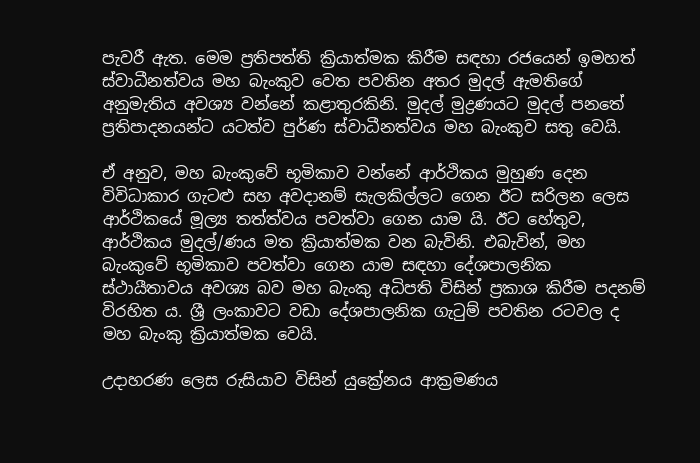පැවරී ඇත. මෙම ප්‍රතිපත්ති ක්‍රියාත්මක කිරීම සඳහා රජයෙන් ඉමහත් ස්වාධීනත්වය මහ බැංකුව වෙත පවතින අතර මුදල් ඇමතිගේ අනුමැතිය අවශ්‍ය වන්නේ කළාතුරකිනි. මුදල් මුද්‍රණයට මුදල් පනතේ ප්‍රතිපාදනයන්ට යටත්ව පුර්ණ ස්වාධීනත්වය මහ බැංකුව සතු වෙයි.

ඒ අනුව, මහ බැංකුවේ භූමිකාව වන්නේ ආර්ථිකය මුහුණ දෙන විවිධාකාර ගැටළු සහ අවදානම් සැලකිල්ලට ගෙන ඊට සරිලන ලෙස ආර්ථිකයේ මූල්‍ය තත්ත්වය පවත්වා ගෙන යාම යි. ඊට හේතුව, ආර්ථිකය මුදල්/ණය මත ක්‍රියාත්මක වන බැවිනි. එබැවින්, මහ බැංකුවේ භූමිකාව පවත්වා ගෙන යාම සඳහා දේශපාලනික ස්ථායීතාවය අවශ්‍ය බව මහ බැංකු අධිපති විසින් ප්‍රකාශ කිරීම පදනම් විරහිත ය. ශ්‍රී ලංකාවට වඩා දේශපාලනික ගැටුම් පවතින රටවල ද මහ බැංකු ක්‍රියාත්මක වෙයි.

උදාහරණ ලෙස රුසියාව විසින් යුක්‍රේනය ආක්‍රමණය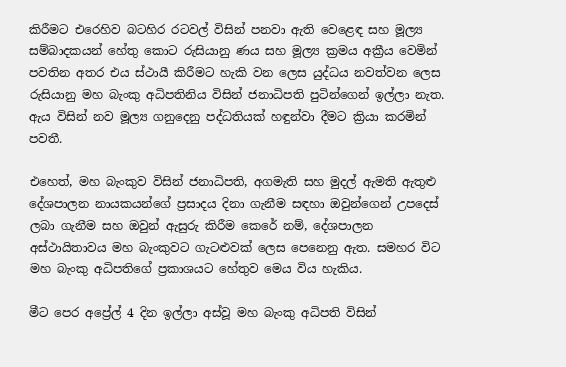කිරීමට එරෙහිව බටහිර රටවල් විසින් පනවා ඇති වෙළෙඳ සහ මූල්‍ය සම්බාදකයන් හේතු කොට රුසියානු ණය සහ මූල්‍ය ක්‍රමය අක්‍රීය වෙමින් පවතින අතර එය ස්ථායී කිරීමට හැකි වන ලෙස යුද්ධය නවත්වන ලෙස රුසියානු මහ බැංකු අධිපතිනිය විසින් ජනාධිපති පුටින්ගෙන් ඉල්ලා නැත. ඇය විසින් නව මූල්‍ය ගනුදෙනු පද්ධතියක් හඳුන්වා දීමට ක්‍රියා කරමින් පවතී.

එහෙත්, මහ බැංකුව විසින් ජනාධිපති, අගමැති සහ මුදල් ඇමති ඇතුළු දේශපාලන නායකයන්ගේ ප්‍රසාදය දිනා ගැනීම සඳහා ඔවුන්ගෙන් උපදෙස් ලබා ගැනීම සහ ඔවුන් ඇසුරු කිරීම කෙරේ නම්, දේශපාලන අස්ථායිතාවය මහ බැංකුවට ගැටළුවක් ලෙස පෙනෙනු ඇත. සමහර විට මහ බැංකු අධිපතිගේ ප්‍රකාශයට හේතුව මෙය විය හැකිය.

මීට පෙර අප්‍රේල් 4 දින ඉල්ලා අස්වූ මහ බැංකු අධිපති විසින්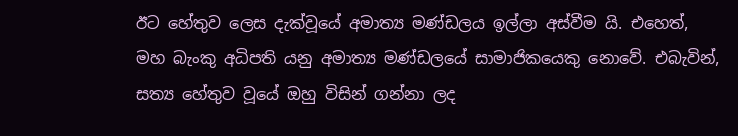ඊට හේතුව ලෙස දැක්වූයේ අමාත්‍ය මණ්ඩලය ඉල්ලා අස්වීම යි. එහෙත්, මහ බැංකු අධිපති යනු අමාත්‍ය මණ්ඩලයේ සාමාජිකයෙකු නොවේ. එබැවින්, සත්‍ය හේතුව වූයේ ඔහු විසින් ගන්නා ලද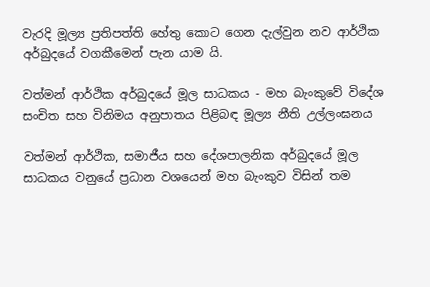වැරදි මූල්‍ය ප්‍රතිපත්ති හේතු කොට ගෙන දැල්වුන නව ආර්ථික අර්බුදයේ වගකීමෙන් පැන යාම යි.

වත්මන් ආර්ථික අර්බුදයේ මූල සාධකය - මහ බැංකුවේ විදේශ සංචිත සහ විනිමය අනුපාතය පිළිබඳ මූල්‍ය නීති උල්ලංඝනය

වත්මන් ආර්ථික, සමාජීය සහ දේශපාලනික අර්බුදයේ මූල සාධකය වනුයේ ප්‍රධාන වශයෙන් මහ බැංකුව විසින් තම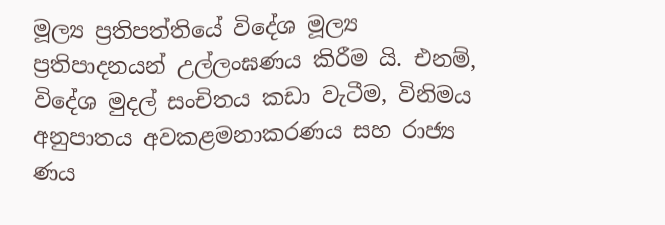මූල්‍ය ප්‍රතිපත්තියේ විදේශ මූල්‍ය ප්‍රතිපාදනයන් උල්ලංඝණය කිරීම යි. එනම්, විදේශ මුදල් සංචිතය කඩා වැටීම, විනිමය අනුපාතය අවකළමනාකරණය සහ රාජ්‍ය ණය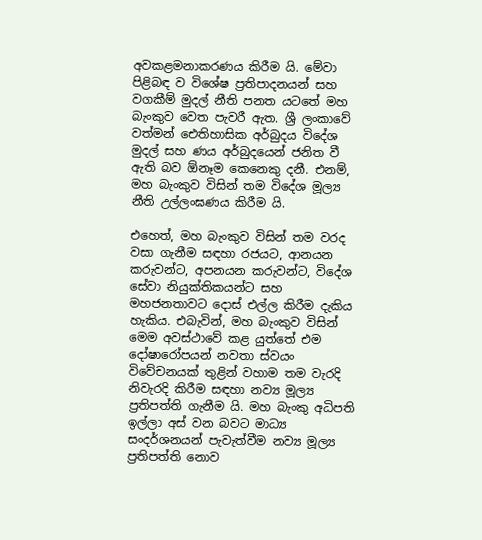අවකළමනාකරණය කිරීම යි. මේවා පිළිබඳ ව විශේෂ ප්‍රතිපාදනයන් සහ වගකීම් මුදල් නීති පනත යටතේ මහ බැංකුව වෙත පැවරී ඇත. ශ්‍රී ලංකාවේ වත්මන් ඓතිහාසික අර්බුදය විදේශ මුදල් සහ ණය අර්බුදයෙන් ජනිත වී ඇති බව ඕනෑම කෙනෙකු දනී. එනම්, මහ බැංකුව විසින් තම විදේශ මූල්‍ය නීති උල්ලංඝණය කිරීම යි.

එහෙත්, මහ බැංකුව විසින් තම වරද වසා ගැනීම සඳහා රජයට, ආනයන කරුවන්ට, අපනයන කරුවන්ට, විදේශ සේවා නියුක්තිකයන්ට සහ මහජනතාවට දොස් එල්ල කිරීම දැකිය හැකිය. එබැවින්, මහ බැංකුව විසින් මෙම අවස්ථාවේ කළ යුත්තේ එම දෝෂාරෝපයන් නවතා ස්වයං විවේචනයක් තුළින් වහාම තම වැරදි නිවැරදි කිරීම සඳහා නව්‍ය මූල්‍ය ප්‍රතිපත්ති ගැනීම යි. මහ බැංකු අධිපති ඉල්ලා අස් වන බවට මාධ්‍ය සංදර්ශනයන් පැවැත්වීම නව්‍ය මූල්‍ය ප්‍රතිපත්ති නොව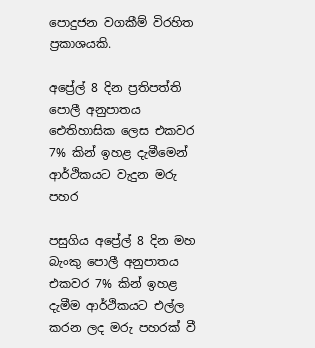පොදුජන වගකීම් විරහිත ප්‍රකාශයකි.

අප්‍රේල් 8 දින ප්‍රතිපත්ති පොලී අනුපාතය ඓතිහාසික ලෙස එකවර 7% කින් ඉහළ දැමීමෙන් ආර්ථිකයට වැදුන මරු පහර

පසුගිය අප්‍රේල් 8 දින මහ බැංකු පොලී අනුපාතය එකවර 7% කින් ඉහළ දැමීම ආර්ථිකයට එල්ල කරන ලද මරු පහරක් වී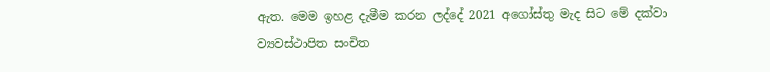ඇත. මෙම ඉහළ දැමීම කරන ලද්දේ 2021 අගෝස්තු මැද සිට මේ දක්වා ව්‍යවස්ථාපිත සංචිත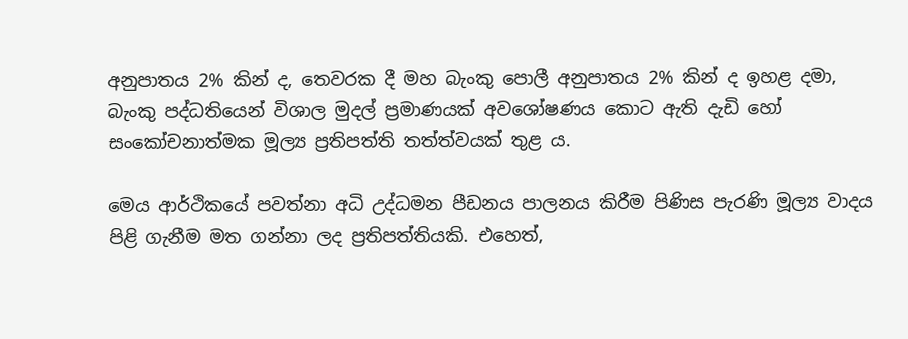අනුපාතය 2% කින් ද, තෙවරක දී මහ බැංකු පොලී අනුපාතය 2% කින් ද ඉහළ දමා, බැංකු පද්ධතියෙන් විශාල මුදල් ප්‍රමාණයක් අවශෝෂණය කොට ඇති දැඩි හෝ සංකෝචනාත්මක මූල්‍ය ප්‍රතිපත්ති තත්ත්වයක් තුළ ය.

මෙය ආර්ථිකයේ පවත්නා අධි උද්ධමන පීඩනය පාලනය කිරීම පිණිස පැරණි මූල්‍ය වාදය පිළි ගැනීම මත ගන්නා ලද ප්‍රතිපත්තියකි. එහෙත්,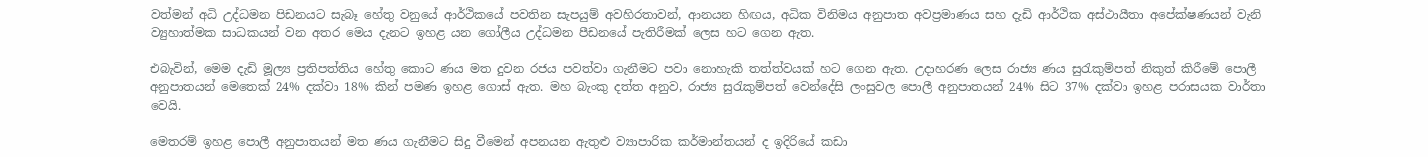වත්මන් අධි උද්ධමන පිඩනයට සැබෑ හේතු වනුයේ ආර්ථිකයේ පවතින සැපයුම් අවහිරතාවන්, ආනයන හිඟය, අධික විනිමය අනුපාත අවප්‍රමාණය සහ දැඩි ආර්ථික අස්ථායීතා අපේක්ෂණයන් වැනි ව්‍යුහාත්මක සාධකයන් වන අතර මෙය දැනට ඉහළ යන ගෝලීය උද්ධමන පීඩනයේ පැතිරීමක් ලෙස හට ගෙන ඇත.

එබැවින්, මෙම දැඩි මූල්‍ය ප්‍රතිපත්තිය හේතු කොට ණය මත දුවන රජය පවත්වා ගැනීමට පවා නොහැකි තත්ත්වයක් හට ගෙන ඇත. උදාහරණ ලෙස රාජ්‍ය ණය සුරැකුම්පත් නිකුත් කිරීමේ පොලී අනුපාතයන් මෙතෙක් 24% දක්වා 18% කින් පමණ ඉහළ ගොස් ඇත. මහ බැංකු දත්ත අනුව, රාජ්‍ය සුරැකුම්පත් වෙන්දේසි ලංසුවල පොලී අනුපාතයන් 24% සිට 37% දක්වා ඉහළ පරාසයක වාර්තා වෙයි.

මෙතරම් ඉහළ පොලී අනුපාතයන් මත ණය ගැනීමට සිදු වීමෙන් අපනයන ඇතුළු ව්‍යාපාරික කර්මාන්තයන් ද ඉදිරියේ කඩා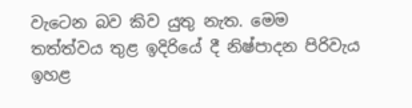වැටෙන බව කිව යුතු නැත. මෙම තත්ත්වය තුළ ඉදිරියේ දී නිෂ්පාදන පිරිවැය ඉහළ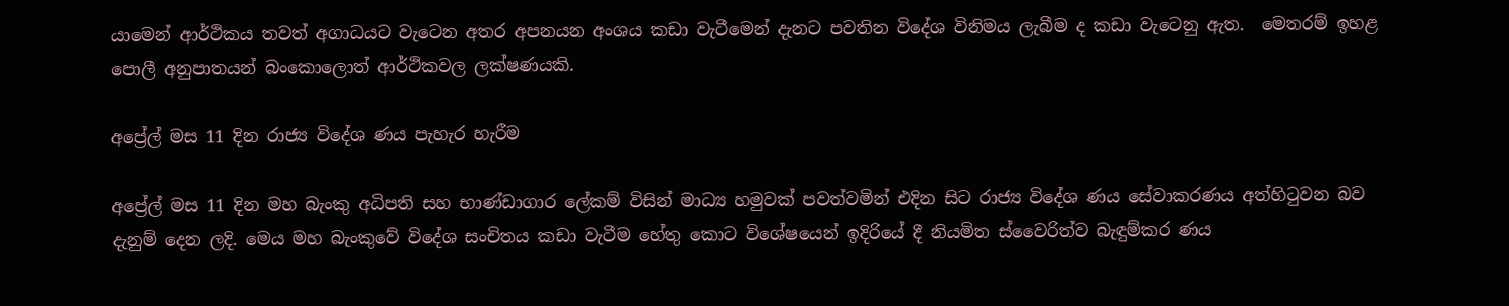යාමෙන් ආර්ථිකය තවත් අගාධයට වැටෙන අතර අපනයන අංශය කඩා වැටීමෙන් දැනට පවතින විදේශ විනිමය ලැබීම ද කඩා වැටෙනු ඇත.  මෙතරම් ඉහළ පොලී අනුපාතයන් බංකොලොත් ආර්ථිකවල ලක්ෂණයකි.

අප්‍රේල් මස 11 දින රාජ්‍ය විදේශ ණය පැහැර හැරීම

අප්‍රේල් මස 11 දින මහ බැංකු අධිපති සහ භාණ්ඩාගාර ලේකම් විසින් මාධ්‍ය හමුවක් පවත්වමින් එදින සිට රාජ්‍ය විදේශ ණය සේවාකරණය අත්හිටුවන බව දැනුම් දෙන ලදි. මෙය මහ බැංකුවේ විදේශ සංචිතය කඩා වැටීම හේතු කොට විශේෂයෙන් ඉදිරියේ දී නියමිත ස්වෛරිත්ව බැඳුම්කර ණය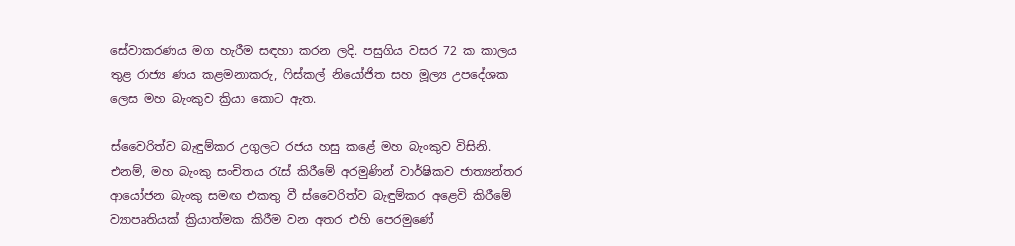සේවාකරණය මග හැරීම සඳහා කරන ලදි. පසුගිය වසර 72 ක කාලය තුළ රාජ්‍ය ණය කළමනාකරු, ෆිස්කල් නියෝජිත සහ මූල්‍ය උපදේශක ලෙස මහ බැංකුව ක්‍රියා කොට ඇත.

ස්වෛරිත්ව බැඳුම්කර උගුලට රජය හසු කළේ මහ බැංකුව විසිනි. එනම්, මහ බැංකු සංචිතය රැස් කිරීමේ අරමුණින් වාර්ෂිකව ජාත්‍යන්තර ආයෝජන බැංකු සමඟ එකතු වී ස්වෛරිත්ව බැඳුම්කර අළෙවි කිරීමේ ව්‍යාපෘතියක් ක්‍රියාත්මක කිරීම වන අතර එහි පෙරමුණේ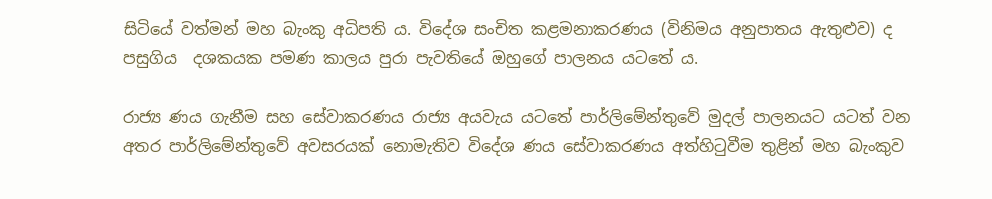සිටියේ වත්මන් මහ බැංකු අධිපති ය. විදේශ සංචිත කළමනාකරණය (විනිමය අනුපාතය ඇතුළුව) ද පසුගිය  දශකයක පමණ කාලය පුරා පැවතියේ ඔහුගේ පාලනය යටතේ ය.

රාජ්‍ය ණය ගැනීම සහ සේවාකරණය රාජ්‍ය අයවැය යටතේ පාර්ලිමේන්තුවේ මුදල් පාලනයට යටත් වන අතර පාර්ලිමේන්තුවේ අවසරයක් නොමැතිව විදේශ ණය සේවාකරණය අත්හිටුවීම තුළින් මහ බැංකුව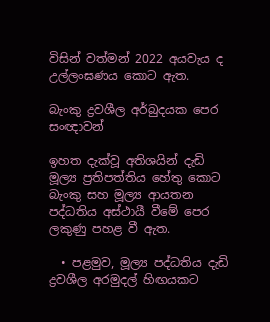විසින් වත්මන් 2022 අයවැය ද උල්ලංඝණය කොට ඇත.

බැංකු ද්‍රවශීල අර්බුදයක පෙර සංඥාවන්

ඉහත දැක්වූ අතිශයින් දැඩි මූල්‍ය ප්‍රතිපත්තිය හේතු කොට බැංකු සහ මූල්‍ය ආයතන පද්ධතිය අස්ථායී වීමේ පෙර ලකුණු පහළ වී ඇත.

  • පළමුව, මූල්‍ය පද්ධතිය දැඩි ද්‍රවශීල අරමුදල් හිඟයකට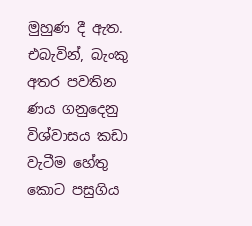මුහුණ දී ඇත. එබැවින්, බැංකු අතර පවතින ණය ගනුදෙනු විශ්වාසය කඩා වැටීම හේතු කොට පසුගිය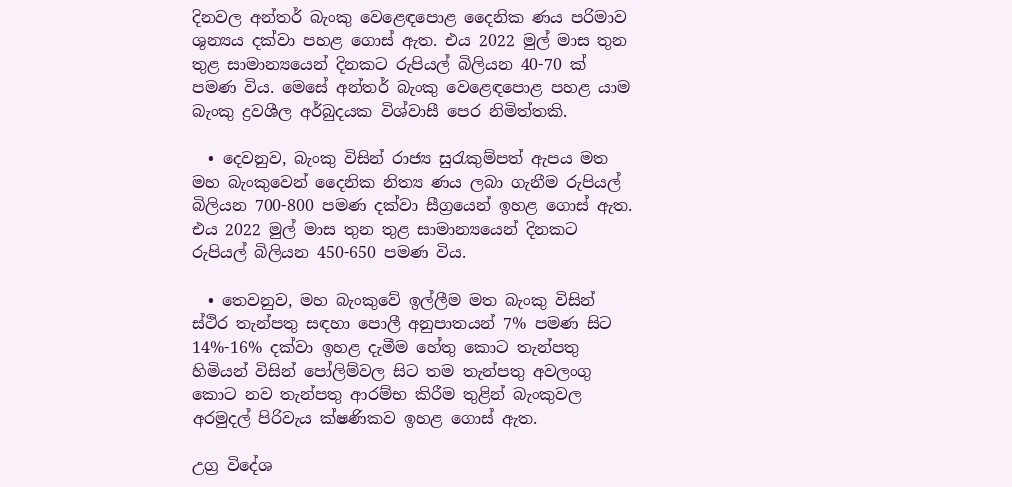දිනවල අන්තර් බැංකු වෙළෙඳපොළ දෛනික ණය පරිමාව ශුන්‍යය දක්වා පහළ ගොස් ඇත. එය 2022 මුල් මාස තුන තුළ සාමාන්‍යයෙන් දිනකට රුපියල් බිලියන 40-70 ක් පමණ විය. මෙසේ අන්තර් බැංකු වෙළෙඳපොළ පහළ යාම බැංකු ද්‍රවශීල අර්බුදයක විශ්වාසී පෙර නිමිත්තකි.

  • දෙවනුව, බැංකු විසින් රාජ්‍ය සුරැකුම්පත් ඇපය මත මහ බැංකුවෙන් දෛනික නිත්‍ය ණය ලබා ගැනීම රුපියල් බිලියන 700-800 පමණ දක්වා සීග්‍රයෙන් ඉහළ ගොස් ඇත. එය 2022 මුල් මාස තුන තුළ සාමාන්‍යයෙන් දිනකට රුපියල් බිලියන 450-650 පමණ විය.

  • තෙවනුව, මහ බැංකුවේ ඉල්ලීම මත බැංකු විසින් ස්ථිර තැන්පතු සඳහා පොලී අනුපාතයන් 7% පමණ සිට 14%-16% දක්වා ඉහළ දැමීම හේතු කොට තැන්පතු හිමියන් විසින් පෝලිම්වල සිට තම තැන්පතු අවලංගු කොට නව තැන්පතු ආරම්භ කිරීම තුළින් බැංකුවල අරමුදල් පිරිවැය ක්ෂණිකව ඉහළ ගොස් ඇත.

උග්‍ර විදේශ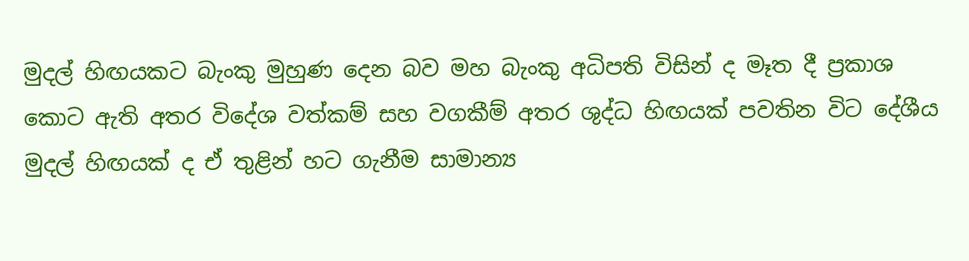මුදල් හිඟයකට බැංකු මුහුණ දෙන බව මහ බැංකු අධිපති විසින් ද මෑත දී ප්‍රකාශ කොට ඇති අතර විදේශ වත්කම් සහ වගකීම් අතර ශුද්ධ හිඟයක් පවතින විට දේශීය මුදල් හිඟයක් ද ඒ තුළින් හට ගැනීම සාමාන්‍ය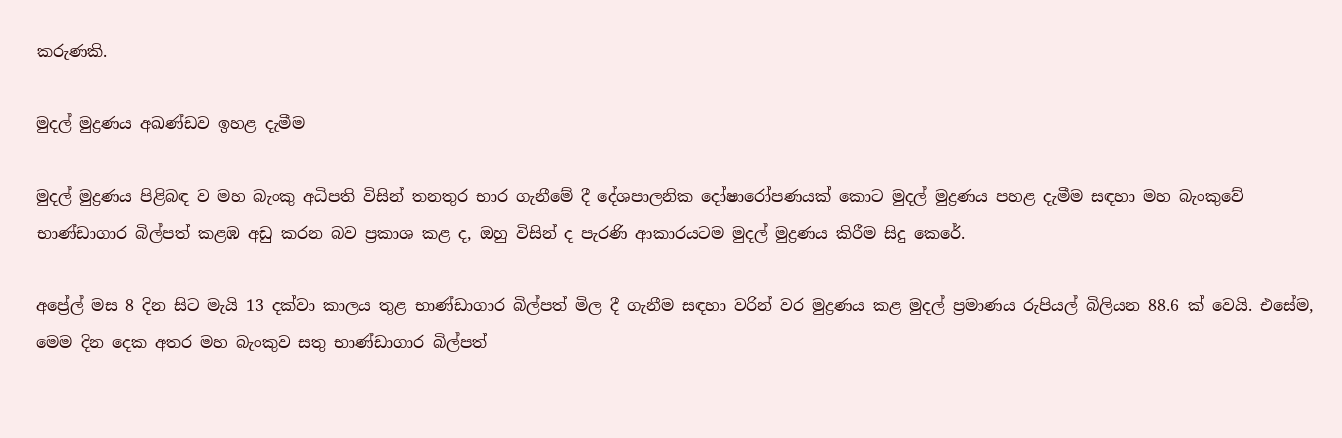කරුණකි.

මුදල් මුද්‍රණය අඛණ්ඩව ඉහළ දැමීම

මුදල් මුද්‍රණය පිළිබඳ ව මහ බැංකු අධිපති විසින් තනතුර භාර ගැනීමේ දී දේශපාලනික දෝෂාරෝපණයක් කොට මුදල් මුද්‍රණය පහළ දැමීම සඳහා මහ බැංකුවේ භාණ්ඩාගාර බිල්පත් කළඹ අඩු කරන බව ප්‍රකාශ කළ ද, ඔහු විසින් ද පැරණි ආකාරයටම මුදල් මුද්‍රණය කිරීම සිදු කෙරේ.

අප්‍රේල් මස 8 දින සිට මැයි 13 දක්වා කාලය තුළ භාණ්ඩාගාර බිල්පත් මිල දී ගැනීම සඳහා වරින් වර මුද්‍රණය කළ මුදල් ප්‍රමාණය රුපියල් බිලියන 88.6 ක් වෙයි. එසේම, මෙම දින දෙක අතර මහ බැංකුව සතු භාණ්ඩාගාර බිල්පත්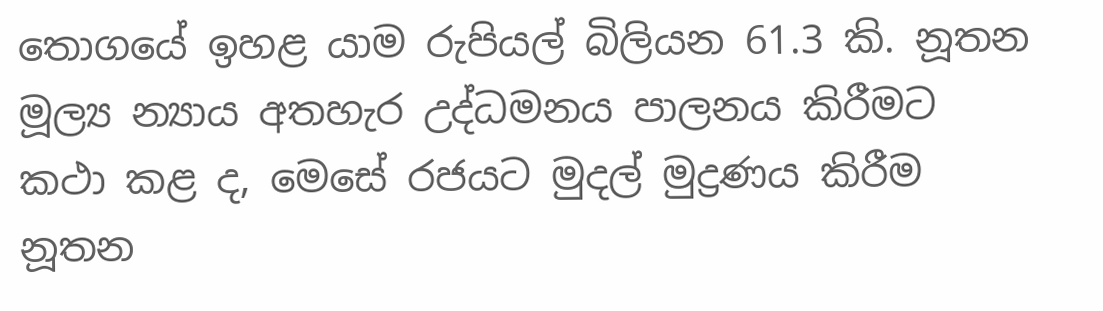තොගයේ ඉහළ යාම රුපියල් බිලියන 61.3 කි. නූතන මූල්‍ය න්‍යාය අතහැර උද්ධමනය පාලනය කිරීමට කථා කළ ද, මෙසේ රජයට මුදල් මුද්‍රණය කිරීම නූතන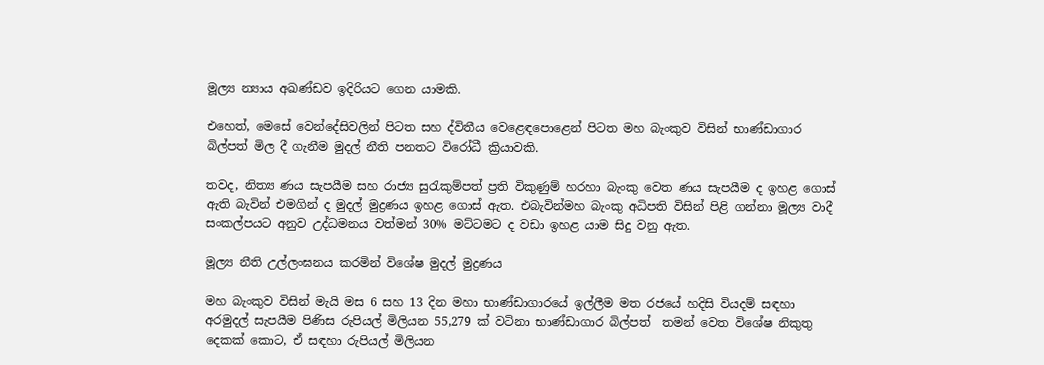මූල්‍ය න්‍යාය අඛණ්ඩව ඉදිරියට ගෙන යාමකි.

එහෙත්, මෙසේ වෙන්දේසිවලින් පිටත සහ ද්විතීය වෙළෙඳපොළෙන් පිටත මහ බැංකුව විසින් භාණ්ඩාගාර බිල්පත් මිල දී ගැනීම මුදල් නීති පනතට විරෝධී ක්‍රියාවකි.

තවද, නිත්‍ය ණය සැපයීම සහ රාජ්‍ය සුරැකුම්පත් ප්‍රති විකුණුම් හරහා බැංකු වෙත ණය සැපයීම ද ඉහළ ගොස් ඇති බැවින් එමගින් ද මුදල් මුද්‍රණය ඉහළ ගොස් ඇත. එබැවින්මහ බැංකු අධිපති විසින් පිළි ගන්නා මූල්‍ය වාදී සංකල්පයට අනුව උද්ධමනය වත්මන් 30% මට්ටමට ද වඩා ඉහළ යාම සිදු වනු ඇත.

මූල්‍ය නීති උල්ලංඝනය කරමින් විශේෂ මුදල් මුද්‍රණය

මහ බැංකුව විසින් මැයි මස 6 සහ 13 දින මහා භාණ්ඩාගාරයේ ඉල්ලීම මත රජයේ හදිසි වියදම් සඳහා අරමුදල් සැපයීම පිණිස රුපියල් මිලියන 55,279 ක් වටිනා භාණ්ඩාගාර බිල්පත්  තමන් වෙත විශේෂ නිකුතු දෙකක් කොට, ඒ සඳහා රුපියල් මිලියන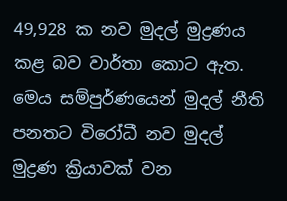49,928 ක නව මුදල් මුද්‍රණය කළ බව වාර්තා කොට ඇත. මෙය සම්පුර්ණයෙන් මුදල් නීති පනතට විරෝධී නව මුදල් මුද්‍රණ ක්‍රියාවක් වන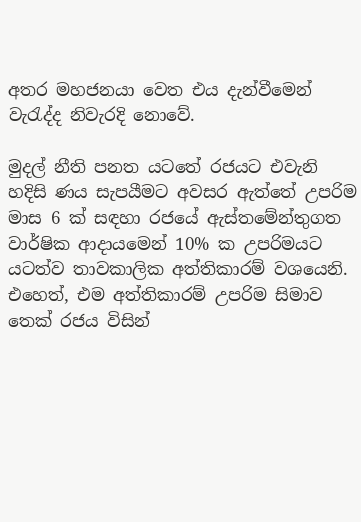අතර මහජනයා වෙත එය දැන්වීමෙන් වැරැද්ද නිවැරදි නොවේ.

මුදල් නීති පනත යටතේ රජයට එවැනි හදිසි ණය සැපයීමට අවසර ඇත්තේ උපරිම මාස 6 ක් සඳහා රජයේ ඇස්තමේන්තුගත වාර්ෂික ආදායමෙන් 10% ක උපරිමයට යටත්ව තාවකාලික අත්තිකාරම් වශයෙනි. එහෙත්, එම අත්තිකාරම් උපරිම සිමාව තෙක් රජය විසින්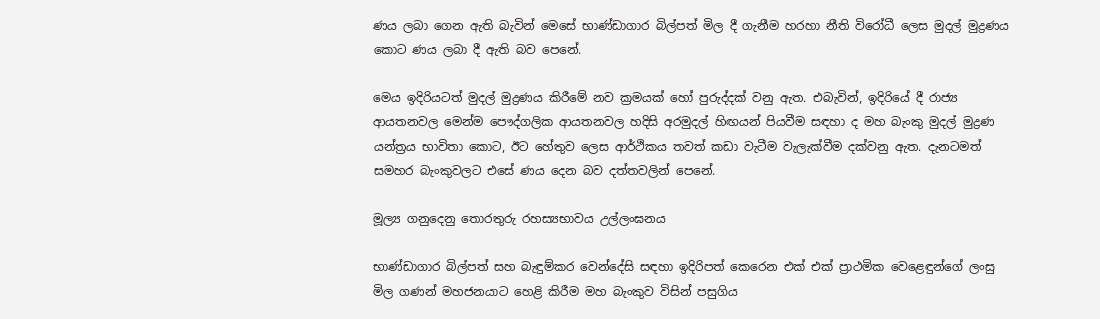ණය ලබා ගෙන ඇති බැවින් මෙසේ භාණ්ඩාගාර බිල්පත් මිල දී ගැනීම හරහා නීති විරෝධී ලෙස මුදල් මුද්‍රණය කොට ණය ලබා දී ඇති බව පෙනේ.

මෙය ඉදිරියටත් මුදල් මුද්‍රණය කිරීමේ නව ක්‍රමයක් හෝ පුරුද්දක් වනු ඇත. එබැවින්, ඉදිරියේ දී රාජ්‍ය ආයතනවල මෙන්ම පෞද්ගලික ආයතනවල හදිසි අරමුදල් හිඟයන් පියවීම සඳහා ද මහ බැංකු මුදල් මුද්‍රණ යන්ත්‍රය භාවිතා කොට, ඊට හේතුව ලෙස ආර්ථිකය තවත් කඩා වැටීම වැලැක්වීම දක්වනු ඇත. දැනටමත් සමහර බැංකුවලට එසේ ණය දෙන බව දත්තවලින් පෙනේ.

මූල්‍ය ගනුදෙනු තොරතුරු රහස්‍යභාවය උල්ලංඝනය

භාණ්ඩාගාර බිල්පත් සහ බැඳුම්කර වෙන්දේසි සඳහා ඉදිරිපත් කෙරෙන එක් එක් ප්‍රාථමික වෙළෙඳුන්ගේ ලංසු මිල ගණන් මහජනයාට හෙළි කිරීම මහ බැංකුව විසින් පසුගිය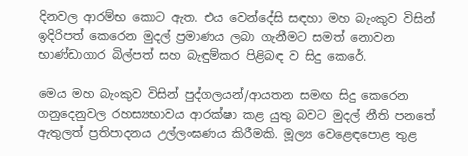දිනවල ආරම්භ කොට ඇත. එය වෙන්දේසි සඳහා මහ බැංකුව විසින් ඉදිරිපත් කෙරෙන මුදල් ප්‍රමාණය ලබා ගැනීමට සමත් නොවන භාණ්ඩාගාර බිල්පත් සහ බැඳුම්කර පිළිබඳ ව සිදු කෙරේ.

මෙය මහ බැංකුව විසින් පුද්ගලයන්/ආයතන සමඟ සිදු කෙරෙන ගනුදෙනුවල රහස්‍යභාවය ආරක්ෂා කළ යුතු බවට මුදල් නීති පනතේ ඇතුලත් ප්‍රතිපාදනය උල්ලංඝණය කිරීමකි. මූල්‍ය වෙළෙඳපොළ තුළ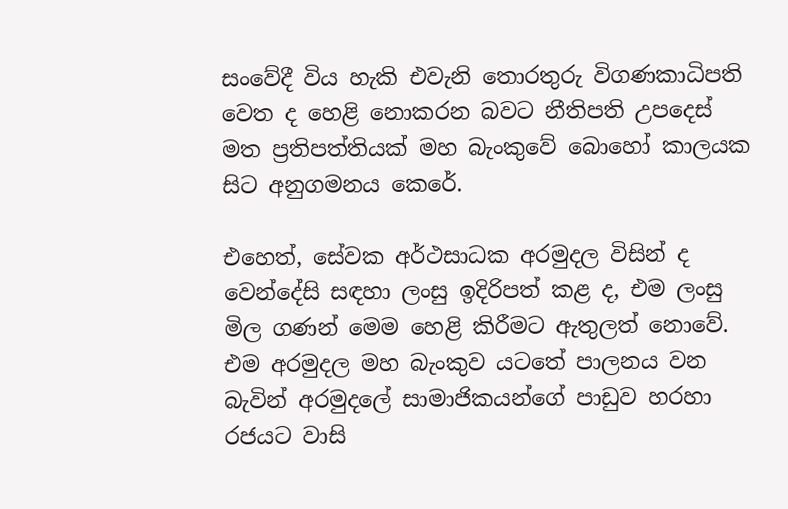සංවේදී විය හැකි එවැනි තොරතුරු විගණකාධිපති වෙත ද හෙළි නොකරන බවට නීතිපති උපදෙස් මත ප්‍රතිපත්තියක් මහ බැංකුවේ බොහෝ කාලයක සිට අනුගමනය කෙරේ.

එහෙත්, සේවක අර්ථසාධක අරමුදල විසින් ද වෙන්දේසි සඳහා ලංසු ඉදිරිපත් කළ ද, එම ලංසු මිල ගණන් මෙම හෙළි කිරීමට ඇතුලත් නොවේ. එම අරමුදල මහ බැංකුව යටතේ පාලනය වන බැවින් අරමුදලේ සාමාජිකයන්ගේ පාඩුව හරහා රජයට වාසි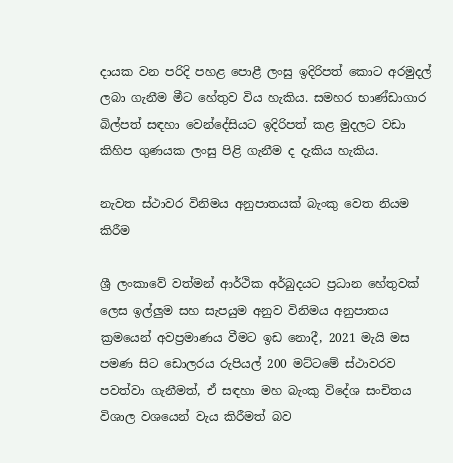දායක වන පරිදි පහළ පොළී ලංසු ඉදිරිපත් කොට අරමුදල් ලබා ගැනීම මීට හේතුව විය හැකිය. සමහර භාණ්ඩාගාර බිල්පත් සඳහා වෙන්දේසියට ඉදිරිපත් කළ මුදලට වඩා කිහිප ගුණයක ලංසු පිළි ගැනීම ද දැකිය හැකිය.

නැවත ස්ථාවර විනිමය අනුපාතයක් බැංකු වෙත නියම කිරීම

ශ්‍රී ලංකාවේ වත්මන් ආර්ථික අර්බුදයට ප්‍රධාන හේතුවක් ලෙස ඉල්ලුම සහ සැපයුම අනුව විනිමය අනුපාතය ක්‍රමයෙන් අවප්‍රමාණය වීමට ඉඩ නොදී, 2021 මැයි මස පමණ සිට ඩොලරය රුපියල් 200 මට්ටමේ ස්ථාවරව පවත්වා ගැනීමත්, ඒ සඳහා මහ බැංකු විදේශ සංචිතය විශාල වශයෙන් වැය කිරීමත් බව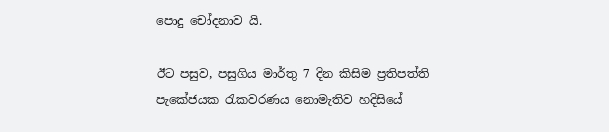පොදු චෝදනාව යි.

ඊට පසුව, පසුගිය මාර්තු 7 දින කිසිම ප්‍රතිපත්ති පැකේජයක රැකවරණය නොමැතිව හදිසියේ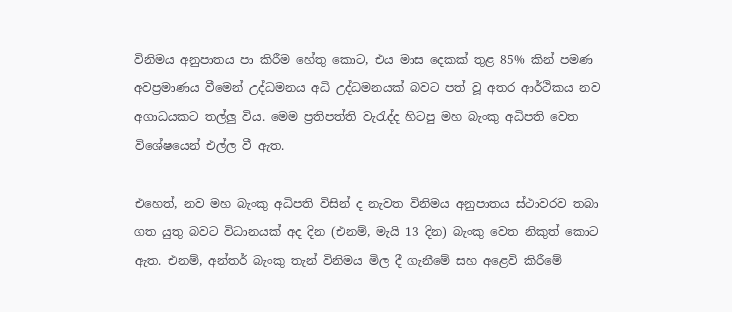විනිමය අනුපාතය පා කිරීම හේතු කොට, එය මාස දෙකක් තුළ 85% කින් පමණ අවප්‍රමාණය වීමෙන් උද්ධමනය අධි උද්ධමනයක් බවට පත් වූ අතර ආර්ථිකය නව අගාධයකට තල්ලු විය. මෙම ප්‍රතිපත්ති වැරැද්ද හිටපු මහ බැංකු අධිපති වෙත විශේෂයෙන් එල්ල වී ඇත.

එහෙත්, නව මහ බැංකු අධිපති විසින් ද නැවත විනිමය අනුපාතය ස්ථාවරව තබා ගත යුතු බවට විධානයක් අද දින (එනම්, මැයි 13 දින) බැංකු වෙත නිකුත් කොට ඇත. එනම්, අන්තර් බැංකු තැන් විනිමය මිල දී ගැනීමේ සහ අළෙවි කිරීමේ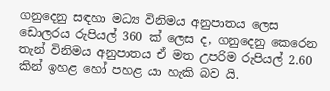ගනුදෙනු සඳහා මධ්‍ය විනිමය අනුපාතය ලෙස ඩොලරය රුපියල් 360 ක් ලෙස ද, ගනුදෙනු කෙරෙන තැන් විනිමය අනුපාතය ඒ මත උපරිම රුපියල් 2.60 කින් ඉහළ හෝ පහළ යා හැකි බව යි.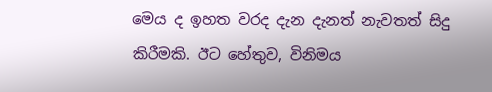මෙය ද ඉහත වරද දැන දැනත් නැවතත් සිදු කිරීමකි. ඊට හේතුව, විනිමය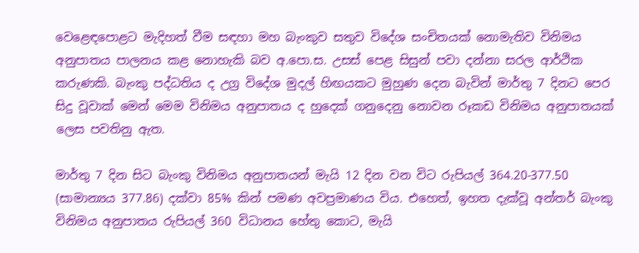වෙළෙඳපොළට මැදිහත් වීම සඳහා මහ බැංකුව සතුව විදේශ සංචිතයක් නොමැතිව විනිමය අනුපාතය පාලනය කළ නොහැකි බව අ.පො.ස. උසස් පෙළ සිසුන් පවා දන්නා සරල ආර්ථික කරුණකි. බැංකු පද්ධතිය ද උග්‍ර විදේශ මුදල් හිඟයකට මුහුණ දෙන බැවින් මාර්තු 7 දිනට පෙර සිදු වූවාක් මෙන් මෙම විනිමය අනුපාතය ද හුදෙක් ගනුදෙනු නොවන රූකඩ විනිමය අනුපාතයක් ලෙස පවතිනු ඇත.

මාර්තු 7 දින සිට බැංකු විනිමය අනුපාතයන් මැයි 12 දින වන විට රුපියල් 364.20-377.50 (සාමාන්‍යය 377.86) දක්වා 85% කින් පමණ අවප්‍රමාණය විය. එහෙත්, ඉහත දැක්වූ අන්තර් බැංකු විනිමය අනුපාතය රුපියල් 360 විධානය හේතු කොට, මැයි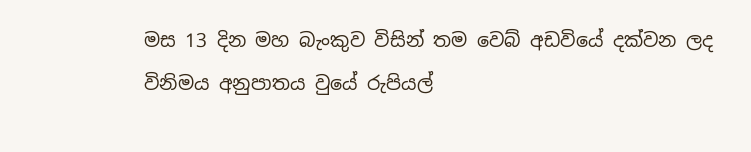මස 13 දින මහ බැංකුව විසින් තම වෙබ් අඩවියේ දක්වන ලද විනිමය අනුපාතය වුයේ රුපියල්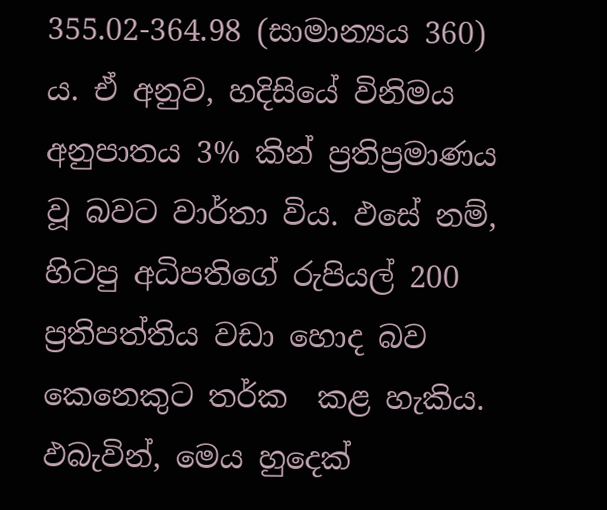355.02-364.98 (සාමාන්‍යය 360) ය. ඒ අනුව, හදිසියේ විනිමය අනුපාතය 3% කින් ප්‍රතිප්‍රමාණය වූ බවට වාර්තා විය. ඵසේ නම්, හිටපු අධිපතිගේ රුපියල් 200 ප්‍රතිපත්තිය වඩා හොද බව කෙනෙකුට තර්ක  කළ හැකිය.  ඵබැවින්, මෙය හුදෙක්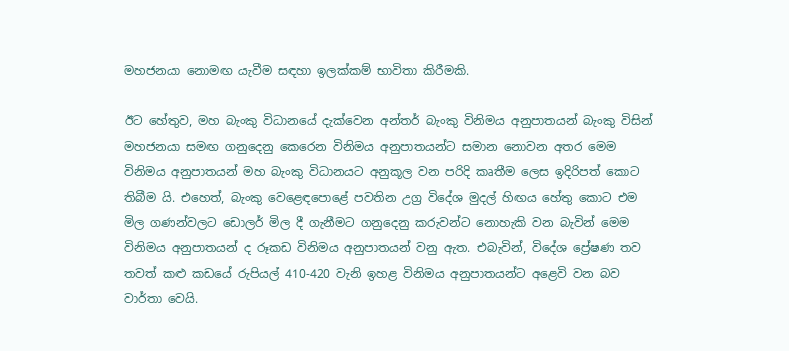මහජනයා නොමඟ යැවීම සඳහා ඉලක්කම් භාවිතා කිරීමකි.

ඊට හේතුව, මහ බැංකු විධානයේ දැක්වෙන අන්තර් බැංකු විනිමය අනුපාතයන් බැංකු විසින් මහජනයා සමඟ ගනුදෙනු කෙරෙන විනිමය අනුපාතයන්ට සමාන නොවන අතර මෙම විනිමය අනුපාතයන් මහ බැංකු විධානයට අනුකූල වන පරිදි කෘතීම ලෙස ඉදිරිපත් කොට තිබීම යි. එහෙත්, බැංකු වෙළෙඳපොළේ පවතින උග්‍ර විදේශ මුදල් හිඟය හේතු කොට එම මිල ගණන්වලට ඩොලර් මිල දී ගැනීමට ගනුදෙනු කරුවන්ට නොහැකි වන බැවින් මෙම විනිමය අනුපාතයන් ද රූකඩ විනිමය අනුපාතයන් වනු ඇත. එබැවින්, විදේශ ප්‍රේෂණ තව තවත් කළු කඩයේ රුපියල් 410-420 වැනි ඉහළ විනිමය අනුපාතයන්ට අළෙවි වන බව වාර්තා වෙයි.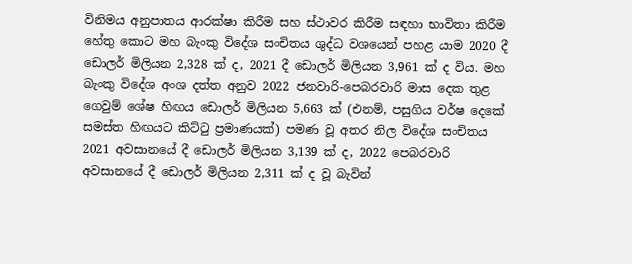විනිමය අනුපාතය ආරක්ෂා කිරීම සහ ස්ථාවර කිරීම සඳහා භාවිතා කිරීම හේතු කොට මහ බැංකු විදේශ සංචිතය ශුද්ධ වශයෙන් පහළ යාම 2020 දී ඩොලර් මිලියන 2,328 ක් ද, 2021 දී ඩොලර් මිලියන 3,961 ක් ද විය. මහ බැංකු විදේශ අංශ දත්ත අනුව 2022 ජනවාරි-පෙබරවාරි මාස දෙක තුළ ගෙවුම් ශේෂ හිඟය ඩොලර් මිලියන 5,663 ක් (එනම්, පසුගිය වර්ෂ දෙකේ සමස්ත හිඟයට කිට්ටු ප්‍රමාණයක්) පමණ වූ අතර නිල විදේශ සංචිතය 2021 අවසානයේ දී ඩොලර් මිලියන 3,139 ක් ද, 2022 පෙබරවාරි අවසානයේ දී ඩොලර් මිලියන 2,311 ක් ද වූ බැවින්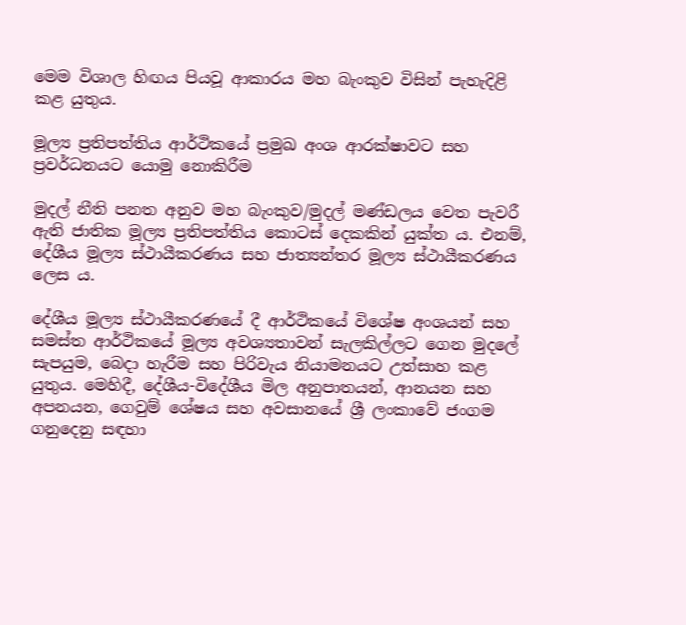මෙම විශාල හිඟය පියවූ ආකාරය මහ බැංකුව විසින් පැහැදිළි කළ යුතුය.

මූල්‍ය ප්‍රතිපත්තිය ආර්ථිකයේ ප්‍රමුඛ අංශ ආරක්ෂාවට සහ ප්‍රවර්ධනයට යොමු නොකිරීම

මුදල් නීති පනත අනුව මහ බැංකුව/මුදල් මණ්ඩලය වෙත පැවරී ඇති ජාතික මූල්‍ය ප්‍රතිපත්තිය කොටස් දෙකකින් යුක්ත ය. එනම්, දේශීය මූල්‍ය ස්ථායීකරණය සහ ජාත්‍යන්තර මූල්‍ය ස්ථායීකරණය ලෙස ය.

දේශීය මූල්‍ය ස්ථායීකරණයේ දී ආර්ථිකයේ විශේෂ අංශයන් සහ සමස්ත ආර්ථිකයේ මූල්‍ය අවශ්‍යතාවන් සැලකිල්ලට ගෙන මුදලේ සැපයුම, බෙදා හැරීම සහ පිරිවැය නියාමනයට උත්සාහ කළ යුතුය. මෙහිදී, දේශීය-විදේශීය මිල අනුපාතයන්, ආනයන සහ අපනයන, ගෙවුම් ශේෂය සහ අවසානයේ ශ්‍රී ලංකාවේ ජංගම ගනුදෙනු සඳහා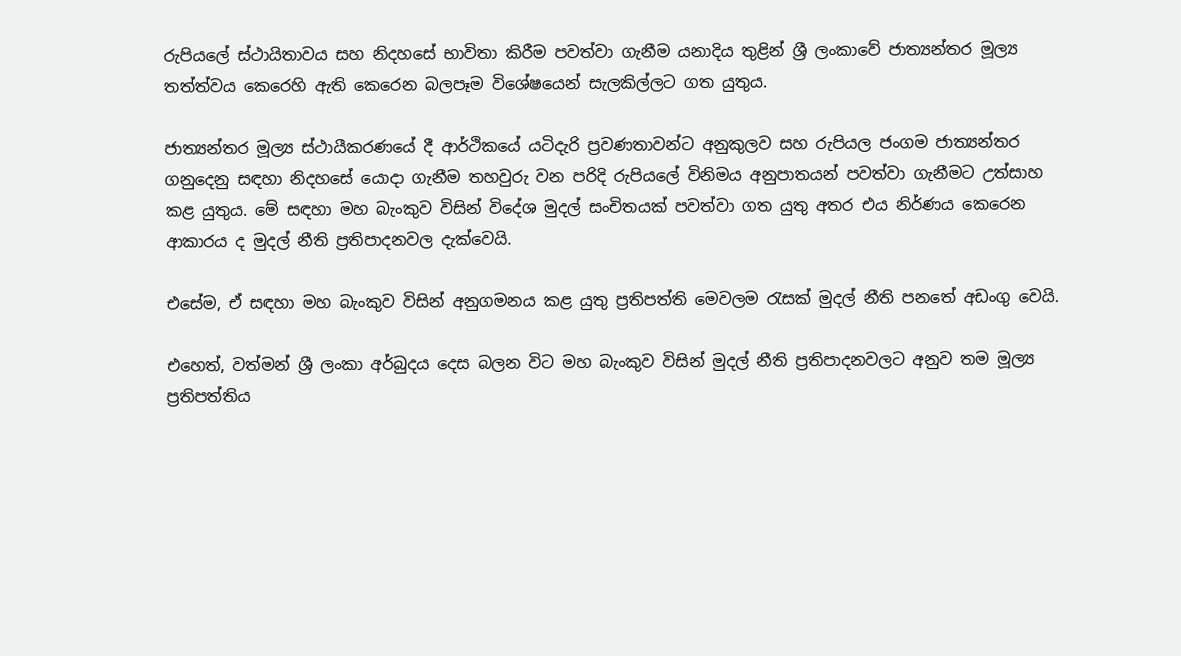රුපියලේ ස්ථායිතාවය සහ නිදහසේ භාවිතා කිරීම පවත්වා ගැනීම යනාදිය තුළින් ශ්‍රී ලංකාවේ ජාත්‍යන්තර මූල්‍ය තත්ත්වය කෙරෙහි ඇති කෙරෙන බලපෑම විශේෂයෙන් සැලකිල්ලට ගත යුතුය.

ජාත්‍යන්තර මූල්‍ය ස්ථායීකරණයේ දී ආර්ථිකයේ යටිදැරි ප්‍රවණතාවන්ට අනුකුලව සහ රුපියල ජංගම ජාත්‍යන්තර ගනුදෙනු සඳහා නිදහසේ යොදා ගැනීම තහවුරු වන පරිදි රුපියලේ විනිමය අනුපාතයන් පවත්වා ගැනීමට උත්සාහ කළ යුතුය. මේ සඳහා මහ බැංකුව විසින් විදේශ මුදල් සංචිතයක් පවත්වා ගත යුතු අතර එය නිර්ණය කෙරෙන ආකාරය ද මුදල් නීති ප්‍රතිපාදනවල දැක්වෙයි.

එසේම, ඒ සඳහා මහ බැංකුව විසින් අනුගමනය කළ යුතු ප්‍රතිපත්ති මෙවලම රැසක් මුදල් නීති පනතේ අඩංගු වෙයි.

එහෙත්, වත්මන් ශ්‍රී ලංකා අර්බුදය දෙස බලන විට මහ බැංකුව විසින් මුදල් නීති ප්‍රතිපාදනවලට අනුව තම මූල්‍ය ප්‍රතිපත්තිය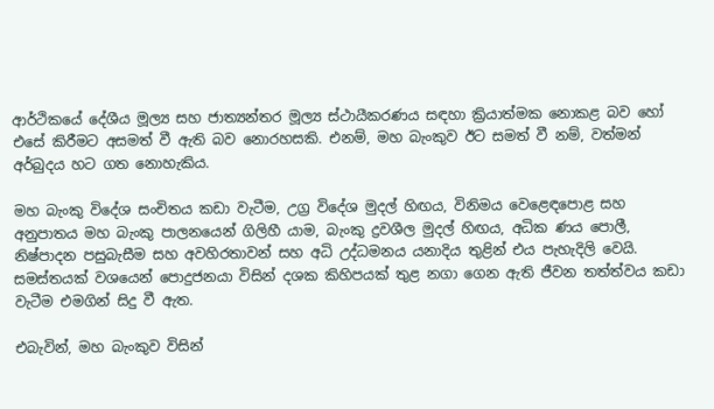ආර්ථිකයේ දේශීය මූල්‍ය සහ ජාත්‍යන්තර මූල්‍ය ස්ථායීකරණය සඳහා ක්‍රියාත්මක නොකළ බව හෝ එසේ කිරීමට අසමත් වී ඇති බව නොරහසකි. එනම්, මහ බැංකුව ඊට සමත් වී නම්, වත්මන් අර්බුදය හට ගත නොහැකිය.

මහ බැංකු විදේශ සංචිතය කඩා වැටීම, උග්‍ර විදේශ මුදල් හිඟය, විනිමය වෙළෙඳපොළ සහ අනුපාතය මහ බැංකු පාලනයෙන් ගිලිහී යාම, බැංකු ද්‍රවශීල මුදල් හිඟය, අධික ණය පොලී, නිෂ්පාදන පසුබැසීම සහ අවහිරතාවන් සහ අධි උද්ධමනය යනාදිය තුළින් එය පැහැදිලි වෙයි. සමස්තයක් වශයෙන් පොදුජනයා විසින් දශක කිහිපයක් තුළ නගා ගෙන ඇති ජීවන තත්ත්වය කඩා වැටීම එමගින් සිදු වී ඇත.

එබැවින්, මහ බැංකුව විසින්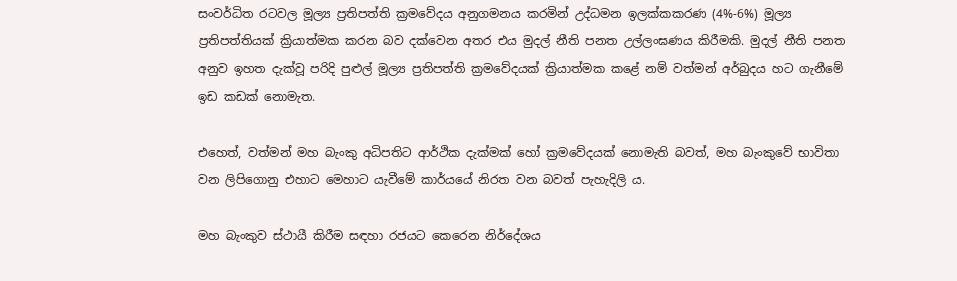සංවර්ධිත රටවල මූල්‍ය ප්‍රතිපත්ති ක්‍රමවේදය අනුගමනය කරමින් උද්ධමන ඉලක්කකරණ (4%-6%) මූල්‍ය ප්‍රතිපත්තියක් ක්‍රියාත්මක කරන බව දක්වෙන අතර එය මුදල් නීති පනත උල්ලංඝණය කිරීමකි. මුදල් නීති පනත අනුව ඉහත දැක්වූ පරිදි පුළුල් මූල්‍ය ප්‍රතිපත්ති ක්‍රමවේදයක් ක්‍රියාත්මක කළේ නම් වත්මන් අර්බුදය හට ගැනීමේ ඉඩ කඩක් නොමැත.

එහෙත්, වත්මන් මහ බැංකු අධිපතිට ආර්ථික දැක්මක් හෝ ක්‍රමවේදයක් නොමැති බවත්, මහ බැංකුවේ භාවිතා වන ලිපිගොනු එහාට මෙහාට යැවීමේ කාර්යයේ නිරත වන බවත් පැහැදිලි ය.

මහ බැංකුව ස්ථායී කිරීම සඳහා රජයට කෙරෙන නිර්දේශය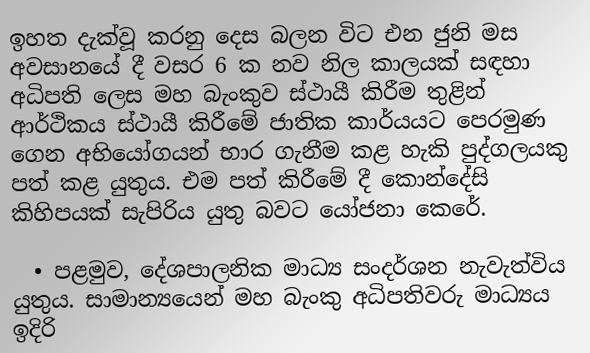ඉහත දැක්වූ කරනු දෙස බලන විට එන ජුනි මස අවසානයේ දී වසර 6 ක නව නිල කාලයක් සඳහා අධිපති ලෙස මහ බැංකුව ස්ථායී කිරීම තුළින් ආර්ථිකය ස්ථායී කිරීමේ ජාතික කාර්යයට පෙරමුණ ගෙන අභියෝගයන් භාර ගැනීම කළ හැකි පුද්ගලයකු පත් කළ යුතුය. එම පත් කිරීමේ දී කොන්දේසි කිහිපයක් සැපිරිය යුතු බවට යෝජනා කෙරේ.

  • පළමුව, දේශපාලනික මාධ්‍ය සංදර්ශන නැවැත්විය යුතුය. සාමාන්‍යයෙන් මහ බැංකු අධිපතිවරු මාධ්‍යය ඉදිරි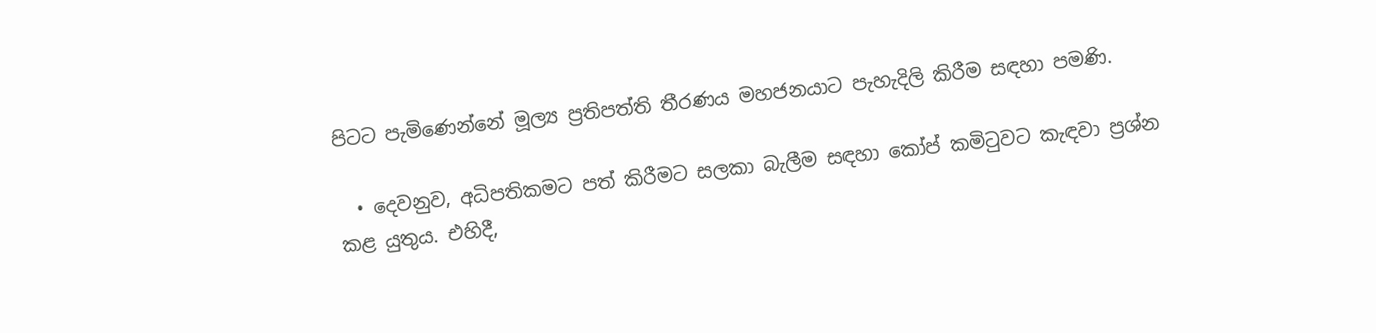පිටට පැමිණෙන්නේ මූල්‍ය ප්‍රතිපත්ති තීරණය මහජනයාට පැහැදිලි කිරීම සඳහා පමණි.

  • දෙවනුව, අධිපතිකමට පත් කිරීමට සලකා බැලීම සඳහා කෝප් කමිටුවට කැඳවා ප්‍රශ්න කළ යුතුය. එහිදී,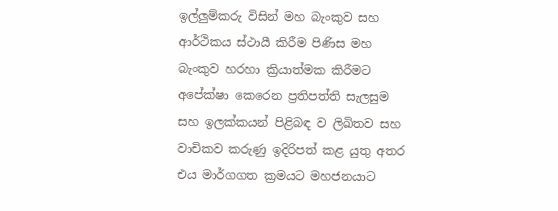ඉල්ලුම්කරු විසින් මහ බැංකුව සහ ආර්ථිකය ස්ථායී කිරීම පිණිස මහ බැංකුව හරහා ක්‍රියාත්මක කිරීමට අපේක්ෂා කෙරෙන ප්‍රතිපත්ති සැලසුම සහ ඉලක්කයන් පිළිබඳ ව ලිඛිතව සහ වාචිකව කරුණු ඉදිරිපත් කළ යුතු අතර එය මාර්ගගත ක්‍රමයට මහජනයාට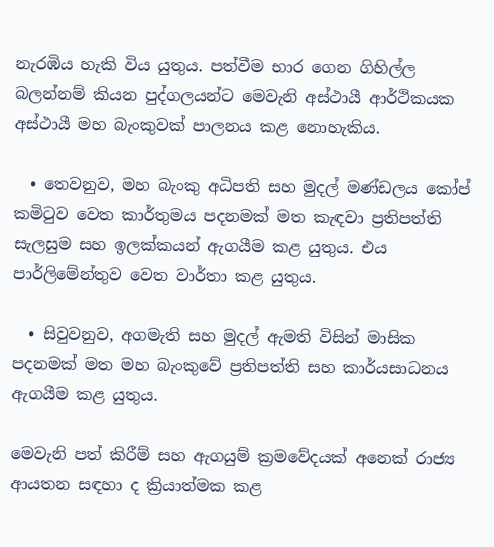නැරඹිය හැකි විය යුතුය. පත්වීම භාර ගෙන ගිහිල්ල බලන්නම් කියන පුද්ගලයන්ට මෙවැනි අස්ථායී ආර්ථිකයක අස්ථායී මහ බැංකුවක් පාලනය කළ නොහැකිය.

  • තෙවනුව, මහ බැංකු අධිපති සහ මුදල් මණ්ඩලය කෝප් කමිටුව වෙත කාර්තුමය පදනමක් මත කැඳවා ප්‍රතිපත්ති සැලසුම සහ ඉලක්කයන් ඇගයීම කළ යුතුය. එය පාර්ලිමේන්තුව වෙත වාර්තා කළ යුතුය.

  • සිවුවනුව, අගමැති සහ මුදල් ඇමති විසින් මාසික පදනමක් මත මහ බැංකුවේ ප්‍රතිපත්ති සහ කාර්යසාධනය ඇගයීම කළ යුතුය.

මෙවැනි පත් කිරීම් සහ ඇගයුම් ක්‍රමවේදයක් අනෙක් රාජ්‍ය ආයතන සඳහා ද ක්‍රියාත්මක කළ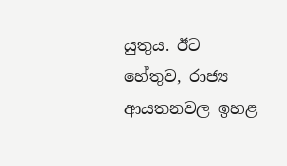යුතුය. ඊට හේතුව, රාජ්‍ය ආයතනවල ඉහළ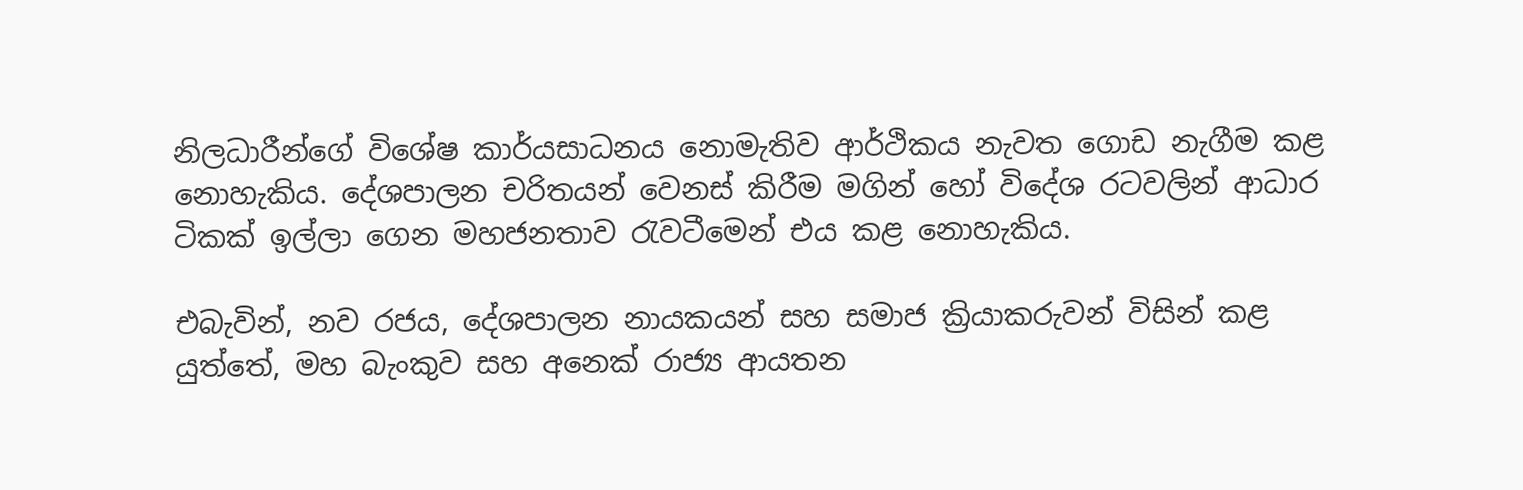නිලධාරීන්ගේ විශේෂ කාර්යසාධනය නොමැතිව ආර්ථිකය නැවත ගොඩ නැගීම කළ නොහැකිය. දේශපාලන චරිතයන් වෙනස් කිරීම මගින් හෝ විදේශ රටවලින් ආධාර ටිකක් ඉල්ලා ගෙන මහජනතාව රැවටීමෙන් එය කළ නොහැකිය.

එබැවින්, නව රජය, දේශපාලන නායකයන් සහ සමාජ ක්‍රියාකරුවන් විසින් කළ යුත්තේ, මහ බැංකුව සහ අනෙක් රාජ්‍ය ආයතන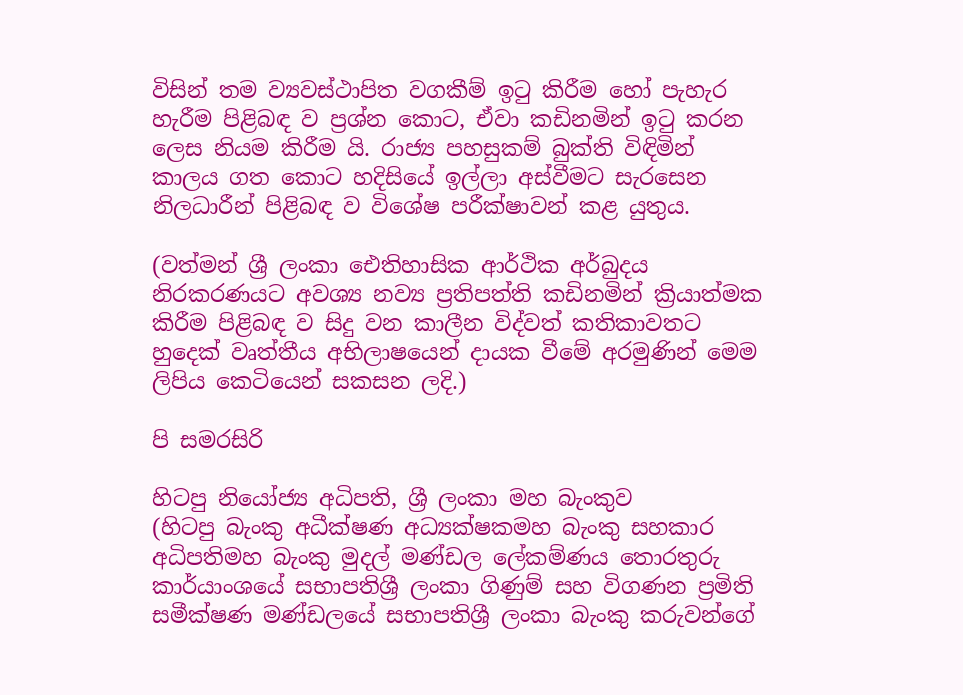විසින් තම ව්‍යවස්ථාපිත වගකීම් ඉටු කිරීම හෝ පැහැර හැරීම පිළිබඳ ව ප්‍රශ්න කොට, ඒවා කඩිනමින් ඉටු කරන ලෙස නියම කිරීම යි. රාජ්‍ය පහසුකම් බුක්ති විඳිමින් කාලය ගත කොට හදිසියේ ඉල්ලා අස්වීමට සැරසෙන නිලධාරීන් පිළිබඳ ව විශේෂ පරීක්ෂාවන් කළ යුතුය.

(වත්මන් ශ්‍රී ලංකා ඓතිහාසික ආර්ථික අර්බුදය නිරකරණයට අවශ්‍ය නව්‍ය ප්‍රතිපත්ති කඩිනමින් ක්‍රියාත්මක කිරීම පිළිබඳ ව සිදු වන කාලීන විද්වත් කතිකාවතට හුදෙක් වෘත්තීය අභිලාෂයෙන් දායක වීමේ අරමුණින් මෙම ලිපිය කෙටියෙන් සකසන ලදි.)

පි සමරසිරි

හිටපු නියෝජ්‍ය අධිපති, ශ්‍රී ලංකා මහ බැංකුව
(හිටපු බැංකු අධීක්ෂණ අධ්‍යක්ෂකමහ බැංකු සහකාර අධිපතිමහ බැංකු මුදල් මණ්ඩල ලේකම්ණය තොරතුරු කාර්යාංශයේ සභාපතිශ්‍රී ලංකා ගිණුම් සහ විගණන ප්‍රමිති සමීක්ෂණ මණ්ඩලයේ සභාපතිශ්‍රී ලංකා බැංකු කරුවන්ගේ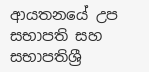ආයතනයේ උප සභාපති සහ සභාපතිශ්‍රී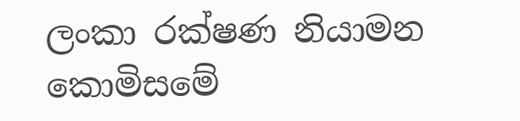ලංකා රක්ෂණ නියාමන කොමිසමේ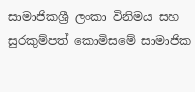සාමාජිකශ්‍රී ලංකා විනිමය සහ සුරකුම්පත් කොමිසමේ සාමාජික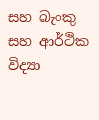සහ බැංකු සහ ආර්ථික විද්‍යා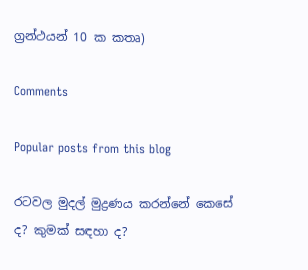ග්‍රන්ථයන් 10 ක කතෘ)

Comments

Popular posts from this blog

රටවල මුදල් මුද්‍රණය කරන්නේ කෙසේ ද? කුමක් සඳහා ද?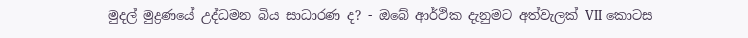මුදල් මුද්‍රණයේ උද්ධමන බිය සාධාරණ ද? - ඔබේ ආර්ථික දැනුමට අත්වැලක් VII කොටස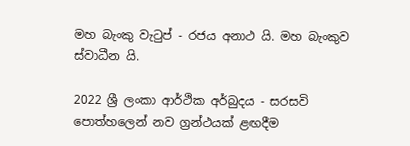මහ බැංකු වැටුප් - රජය අනාථ යි. මහ බැංකුව ස්වාධීන යි.

2022 ශ්‍රී ලංකා ආර්ථික අර්බුදය - සරසවි පොත්හලෙන් නව ග්‍රන්ථයක් ළඟදීම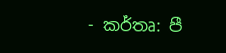- කර්තෘ: පී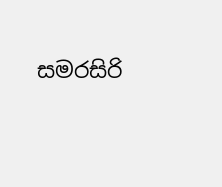සමරසිරි